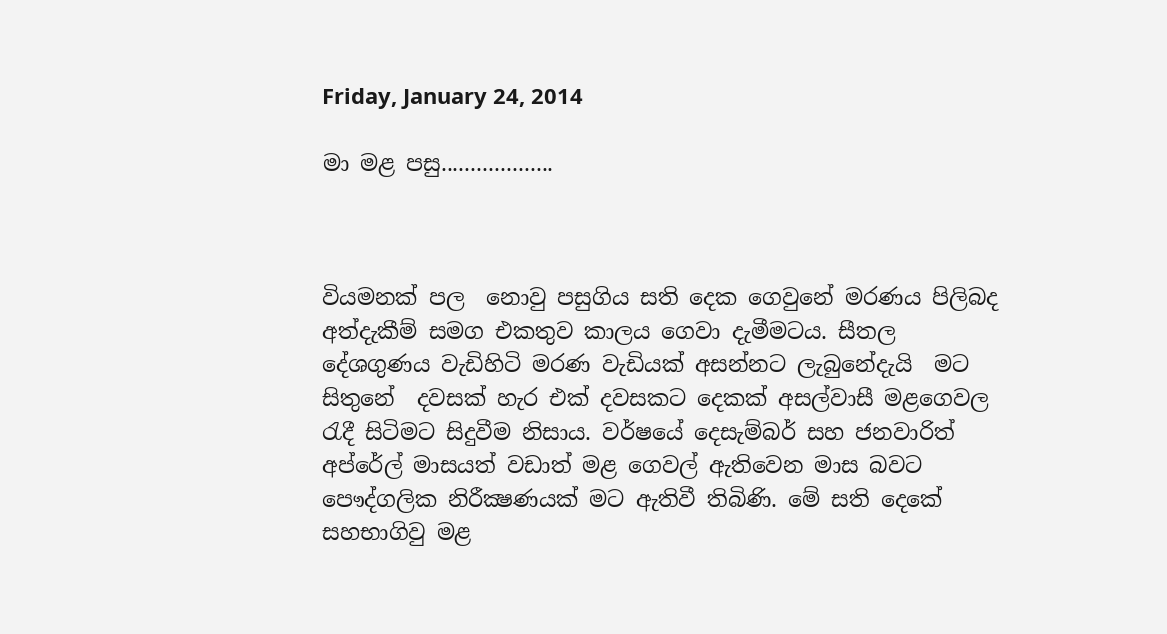Friday, January 24, 2014

මා මළ පසු...................



වියමනක් පල  නොවු පසුගිය සති දෙක ගෙවුනේ මරණය පිලිබද අත්දැකීම් සමග එකතුව කාලය ගෙවා දැමීමටය. සීතල දේශගුණය වැඩිහිටි මරණ වැඩියක් අසන්නට ලැබුනේදැයි  මට සිතුනේ  දවසක් හැර එක් දවසකට දෙකක් අසල්වාසී මළගෙවල රැදී සිටිමට සිදුවීම නිසාය. වර්ෂයේ දෙසැම්බර් සහ ජනවාරිත් අප්රේල් මාසයත් වඩාත් මළ ගෙවල් ඇතිවෙන මාස බවට  පෞද්ගලික නිරීක්‍ෂණයක් මට ඇතිවී තිබිණි. මේ සති දෙකේ සහභාගිවු මළ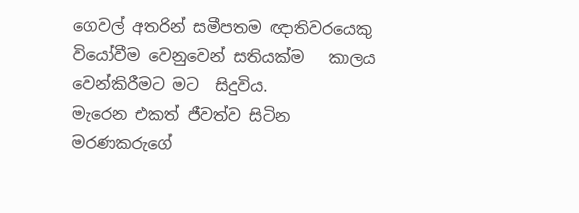ගෙවල් අතරින් සමීපතම ඥාතිවරයෙකු වියෝවීම වෙනුවෙන් සතියක්ම   කාලය වෙන්කිරීමට මට  සිදුවිය.
මැරෙන එකත් ජීවත්ව සිටින මරණකරුගේ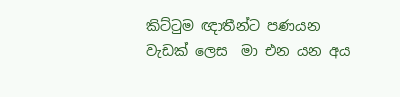කිට්ටුම ඥාතීන්ට පණයන වැඩක් ලෙස  මා එන යන අය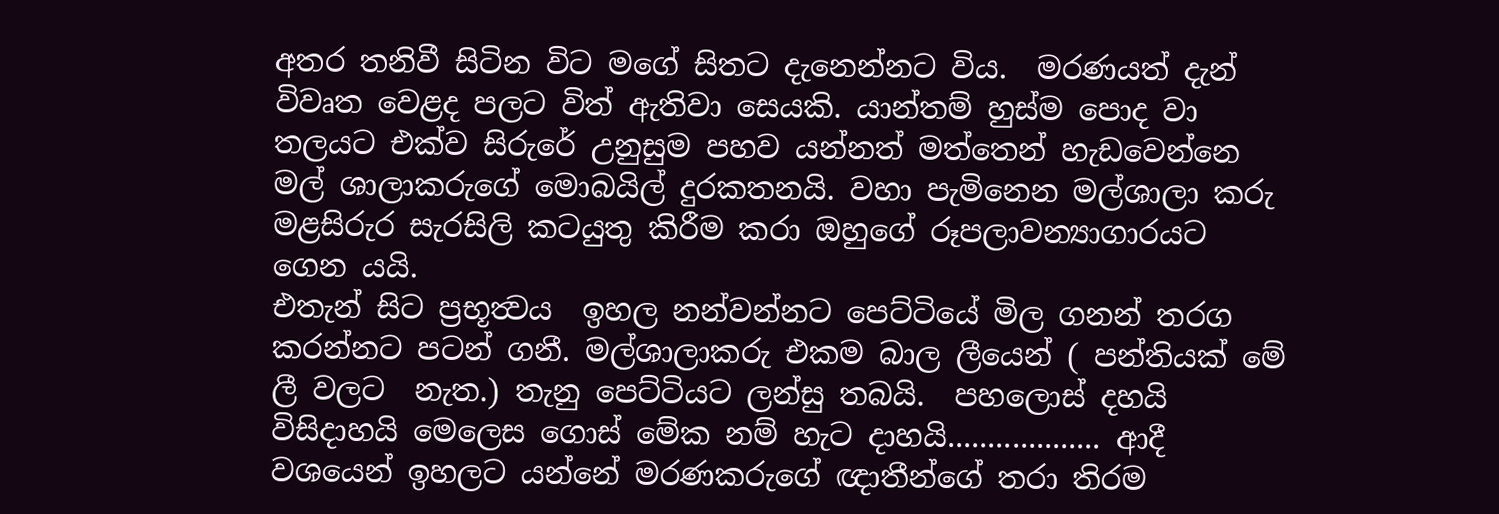අතර තනිවී සිටින විට මගේ සිතට දැනෙන්නට විය.  මරණයත් දැන් විවෘත වෙළද පලට විත් ඇතිවා සෙයකි. යාන්තම් හුස්ම පොද වා තලයට එක්ව සිරුරේ උනුසුම පහව යන්නත් මත්තෙන් හැඩවෙන්නෙ මල් ශාලාකරුගේ මොබයිල් දුරකතනයි. වහා පැමිනෙන මල්ශාලා කරු මළසිරුර සැරසිලි කටයුතු කිරීම කරා ඔහුගේ රූපලාවන්‍යාගාරයට ගෙන යයි.
එතැන් සිට ප්‍රභූත්‍වය  ඉහල නන්වන්නට පෙට්ටියේ මිල ගනන් තරග කරන්නට පටන් ගනී. මල්ශාලාකරු එකම බාල ලීයෙන් ( පන්තියක් මේ ලී වලට  නැත.) තැනු පෙට්ටියට ලන්සු තබයි.  පහලොස් දහයි විසිදාහයි මෙලෙස ගොස් මේක නම් හැට දාහයි................... ආදී වශයෙන් ඉහලට යන්නේ මරණකරුගේ ඥාතීන්ගේ තරා තිරම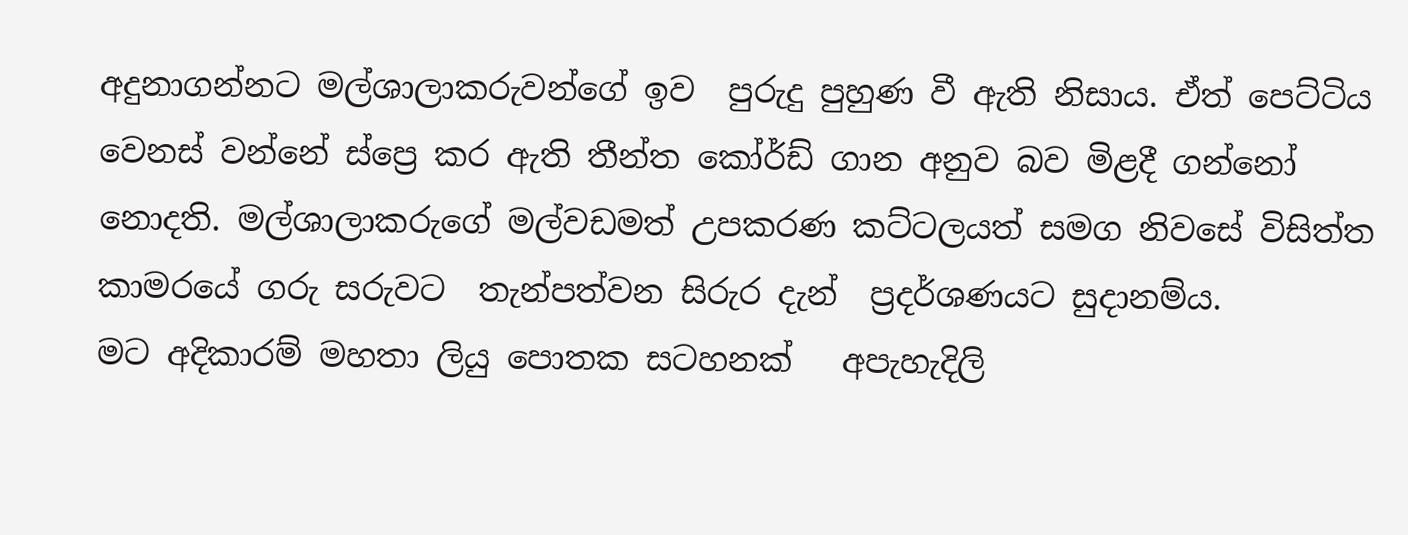අදුනාගන්නට මල්ශාලාකරුවන්ගේ ඉව  පුරුදු පුහුණ වී ඇති නිසාය. ඒත් පෙට්ටිය වෙනස් වන්නේ ස්ප්‍රෙ කර ඇති තීන්ත කෝර්ඩ් ගාන අනුව බව මිළදී ගන්නෝ නොදති. මල්ශාලාකරුගේ මල්වඩමත් උපකරණ කට්ටලයත් සමග නිවසේ විසිත්ත කාමරයේ ගරු සරුවට  තැන්පත්වන සිරුර දැන්  ප්‍රදර්ශණයට සුදානම්ය.
මට අදිකාරම් මහතා ලියු පොතක සටහනක්   අපැහැදිලි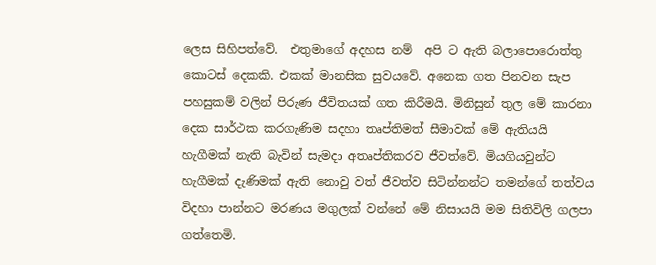ලෙස සිහිපත්වේ.  එතුමාගේ අදහස නම්  අපි ට ඇති බලාපොරොත්තු කොටස් දෙකකි. එකක් මානසික සුවයවේ. අනෙක ගත පිනවන සැප පහසුකම් වලින් පිරුණ ජීවිතයක් ගත කිරීමයි. මිනිසුන් තුල මේ කාරනා දෙක සාර්ථක කරගැණිම සදහා තෘප්තිමත් සීමාවක් මේ ඇතියයි හැගීමක් නැති බැවින් සැමදා අතෘප්තිකරව ජීවත්වේ. මියගියවුන්ට හැගීමක් දැණිමක් ඇති නොවු වත් ජීවත්ව සිටින්නන්ට තමන්ගේ තත්වය විදහා පාන්නට මරණය මගුලක් වන්නේ මේ නිසායයි මම සිතිවිලි ගලපා ගත්තෙමි.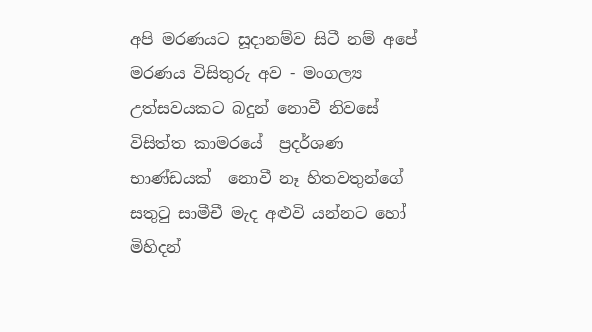අපි මරණයට සූදානම්ව සිටී නම් අපේ මරණය විසිතුරු අව - මංගල්‍ය උත්සවයකට බදුන් නොවී නිවසේ විසිත්ත කාමරයේ  ප්‍රදර්ශණ භාණ්ඩයක්  නොවී නෑ හිතවතුන්ගේ සතුටු සාමීචී මැද අළුවි යන්නට හෝ  මිහිදන්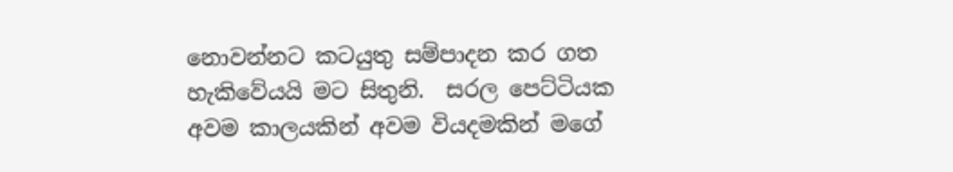නොවන්නට කටයුතු සම්පාදන කර ගත හැකිවේයයි මට සිතුනි.  සරල පෙට්ටියක අවම කාලයකින් අවම වියදමකින් මගේ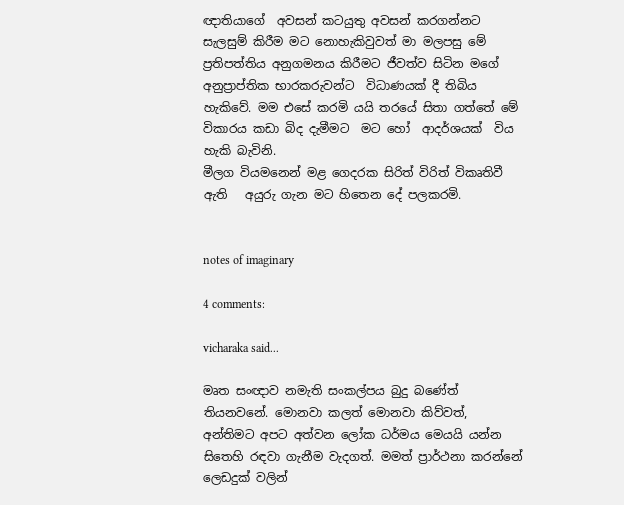ඥාතියාගේ  අවසන් කටයුතු අවසන් කරගන්නට සැලසුම් කිරීම මට නොහැකිවුවත් මා මලපසු මේ ප්‍රතිපත්තිය අනුගමනය කිරීමට ජීවත්ව සිටින මගේ අනුප්‍රාප්තික භාරකරුවන්ට  විධාණයක් දී තිබිය හැකිවේ. මම එසේ කරමි යයි තරයේ සිතා ගත්තේ මේ විකාරය කඩා බිද දැමීමට  මට හෝ  ආදර්ශයක්  විය හැකි බැවිනි.
මීලග වියමනෙන් මළ ගෙදරක සිරිත් විරිත් විකෘතිවී ඇති   අයුරු ගැන මට හිතෙන දේ පලකරමි.


notes of imaginary

4 comments:

vicharaka said...

මෘත සංඥාව නමැති සංකල්පය බුදු බණේත් තියනවනේ. මොනවා කලත් මොනවා කිව්වත්, අන්තිමට අපට අත්වන ලෝක ධර්මය මෙයයි යන්න සිතෙහි රඳවා ගැනීම වැදගත්. මමත් ප්‍රාර්ථනා කරන්නේ ලෙඩදුක් වලින්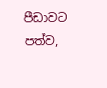පීඩාවට පත්ව,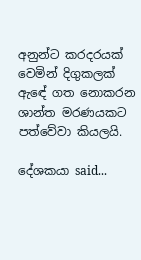අනුන්ට කරදරයක් වෙමින් දිගුකලක් ඇඳේ ගත නොකරන ශාන්ත මරණයකට පත්වේවා කියලයි.

දේශකයා said...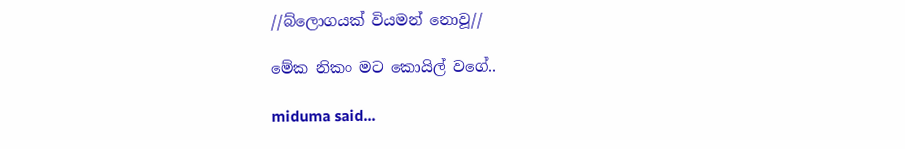//බ්ලොගයක් වියමන් නොවූ//

මේක නිකං මට කොයිල් වගේ..

miduma said...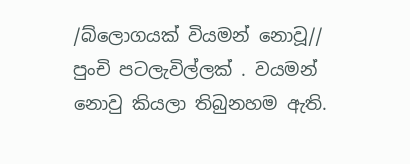/බ්ලොගයක් වියමන් නොවූ//
පුංචි පටලැවිල්ලක් . වයමන් නොවු කියලා තිබුනහම ඇති.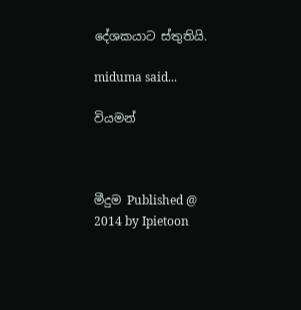දේශකයාට ස්තුතියි.

miduma said...

වියමන්



මීදුම Published @ 2014 by Ipietoon